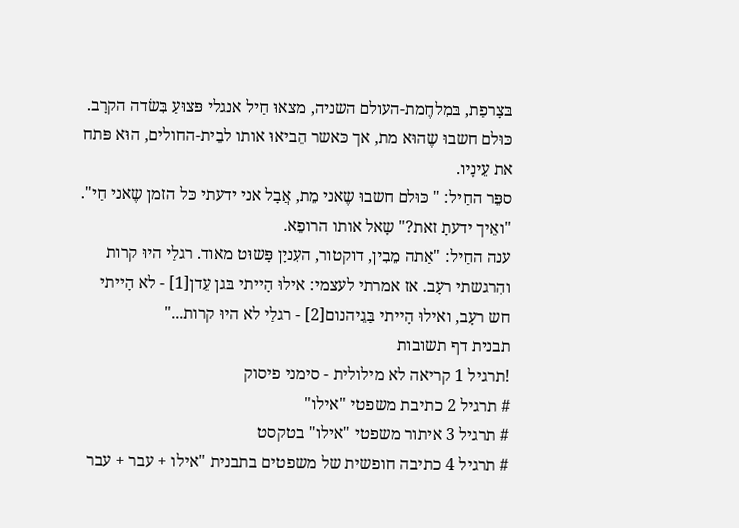בּצָרפַת, בּמִלחֶמת-העולם השניה, מצאוּ חַיל אנגלי פּצוּעַ בִּשׂדה הקרָב. כּוּלם חשבוּ שֶהוּא מת, אך כּאשר הֵביאוּ אותו לבֵית-החולים, הוּא פּתח את עֵינָיו.
ספֵּר החַיל: " כּוּלם חשבוּ שֶאני מֵת, אֲבָל אני ידעתי כּל הזמן שֶאני חַי".
"ואֵיך ידעתָ זאת?" שָאל אותו הרופֵא.
ענה החַיל: "אַתה מֵבִין, דוקטור, העִניָן פָּשוּט מאוד. רגלַי היוּ קרות והִרגשתי רעָב. אז אמרתי לעצמי: אילוּ הָייתי בּגן עֵדן[1] - לא הָייתי חש רעָב, ואילוּ הָייתי בַּגֵיהנום[2] - רגלַי לא היוּ קרות..."
תבנית דף תשובות
!תרגיל 1 קריאה לא מילולית - סימני פיסוק
# תרגיל 2 כתיבת משפטי "אילו"
# תרגיל 3 איתור משפטי "אילו" בטקסט
# תרגיל 4 כתיבה חופשית של משפטים בתבנית "אילו + עבר + עבר